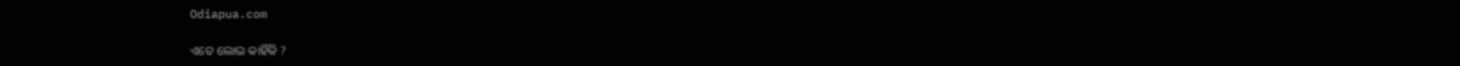Odiapua.com

ଏତେ ଲୋଭ କାହିଁକି ?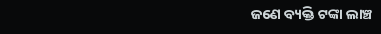ଜଣେ ବ୍ୟକ୍ତି ଟଙ୍କା ଲାଞ୍ଚ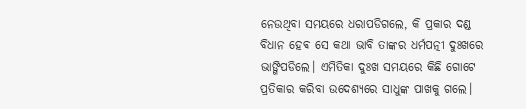ନେଉଥିବା ସମୟରେ ଧରାପଡିଗଲେ, କି ପ୍ରକାର ଦଣ୍ଡ ବିଧାନ ହେଵ ସେ କଥା ଭାବି ତାଙ୍କର ଧର୍ମପତ୍ନୀ ଦୁଃଖରେ ଭାଙ୍ଗିପଡିଲେ। ଏମିତିକା ଦୁଃଖ ସମୟରେ କିଛି ଗୋଟେ ପ୍ରତିକାର କରିବା ଉଦେଶ୍ୟରେ ସାଧୁଙ୍କ ପାଖକୁ ଗଲେ।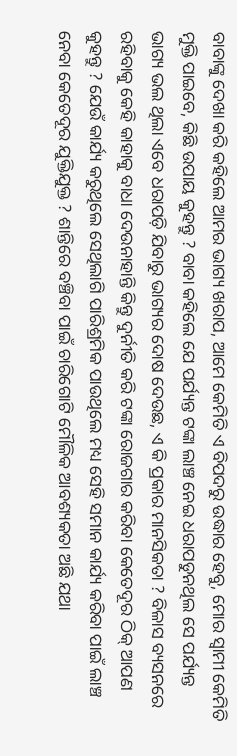ବାବାଙ୍କୁ ଦେଖା କରି କହିଲେ ଆମର ଭାଗ୍ୟ ଖରାପ, ଆମେ କେମିତି ଏ ବିପଦରୁ ଉଦ୍ଧାର ହେବୁ, ମୋର ସ୍ୱାମୀ କେମିତି ମୁକ୍ତି ପାଇବେ, କିଛି ଉପାୟ କୁହନ୍ତୁ ? ବାବା କହିଲେ ଯେ ପର୍ଯ୍ୟନ୍ତ ଟଙ୍କା ଲାଞ୍ଚ ନେଇ ଧରାପଡୁନଥିଲ ସେ ପର୍ଯ୍ୟନ୍ତ ଭାଗ୍ୟ ଭଲ ଥିଲା ଏବେ ଧରାପଡ଼ି ଯିବାରୁ ଭାଗ୍ୟର ଦୋଷ ଦେଉଛ, ଏ କି ପ୍ରକାର ମାନସିକତା ? ବିଳାସ ବ୍ୟସନରେ ରହିବାକୁ କେହି କାହାକୁ ବାଧା ଦେଉନାହାନ୍ତି କିନ୍ତୁ ଦୁର୍ନୀତି କରି ଟଙ୍କା ରୋଜଗାର କରିବା କେତେଦୂର ଠିକ୍ ଆପଣ କୁହନ୍ତୁ ? ଯେଉଁ କାର୍ଯ୍ୟ କରୁଥିଲେ ସେଥିଲାଗି ପାରିଶ୍ରମିକ ପାଉଥିଲେ ମଧ୍ୟ ସେହି ସମାନ କାର୍ଯ୍ୟ କରିବା ପାଇଁ ଲାଞ୍ଚ ନେବା କେତେଦୂର ଯୁକ୍ତିଯୁକ୍ତ ? ଶାନ୍ତିରେ ବଞ୍ଚିବା ପାଇଁ ଚାରିଗୋଟି ମୌଳିକ ଆବଶ୍ୟକତା ଅଛି ଯଥା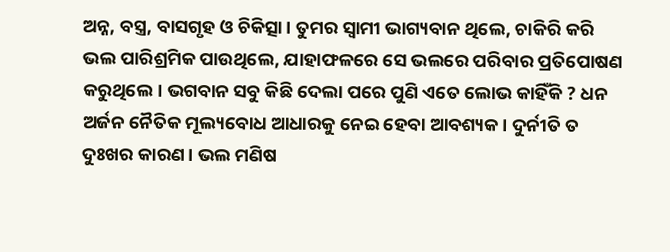ଅନ୍ନ, ବସ୍ତ୍ର, ବାସଗୃହ ଓ ଚିକିତ୍ସା। ତୁମର ସ୍ୱାମୀ ଭାଗ୍ୟବାନ ଥିଲେ, ଚାକିରି କରି ଭଲ ପାରିଶ୍ରମିକ ପାଉଥିଲେ, ଯାହାଫଳରେ ସେ ଭଲରେ ପରିବାର ପ୍ରତିପୋଷଣ କରୁଥିଲେ। ଭଗବାନ ସବୁ କିଛି ଦେଲା ପରେ ପୁଣି ଏତେ ଲୋଭ କାହିଁକି ? ଧନ ଅର୍ଜନ ନୈତିକ ମୂଲ୍ୟବୋଧ ଆଧାରକୁ ନେଇ ହେବା ଆବଶ୍ୟକ। ଦୁର୍ନୀତି ତ ଦୁଃଖର କାରଣ। ଭଲ ମଣିଷ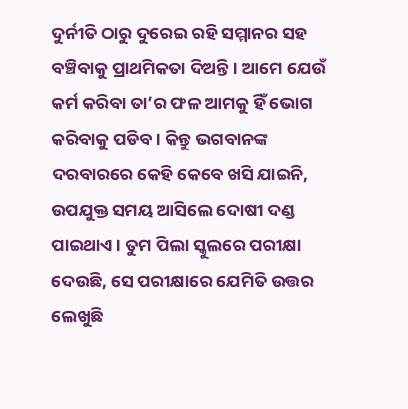ଦୁର୍ନୀତି ଠାରୁ ଦୁରେଇ ରହି ସମ୍ମାନର ସହ ବଞ୍ଚିବାକୁ ପ୍ରାଥମିକତା ଦିଅନ୍ତି। ଆମେ ଯେଉଁ କର୍ମ କରିବା ତା’ର ଫଳ ଆମକୁ ହିଁ ଭୋଗ କରିବାକୁ ପଡିବ। କିନ୍ତୁ ଭଗବାନଙ୍କ ଦରବାରରେ କେହି କେବେ ଖସି ଯାଇନି, ଉପଯୁକ୍ତ ସମୟ ଆସିଲେ ଦୋଷୀ ଦଣ୍ଡ ପାଇଥାଏ। ତୁମ ପିଲା ସ୍କୁଲରେ ପରୀକ୍ଷା ଦେଉଛି, ସେ ପରୀକ୍ଷାରେ ଯେମିତି ଉତ୍ତର ଲେଖୁଛି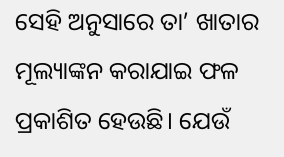ସେହି ଅନୁସାରେ ତା’ ଖାତାର ମୂଲ୍ୟାଙ୍କନ କରାଯାଇ ଫଳ ପ୍ରକାଶିତ ହେଉଛି। ଯେଉଁ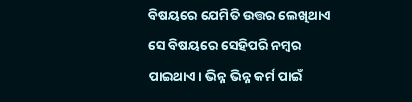ବିଷୟରେ ଯେମିତି ଉତ୍ତର ଲେଖିଥାଏ ସେ ବିଷୟରେ ସେହିପରି ନମ୍ବର ପାଇଥାଏ। ଭିନ୍ନ ଭିନ୍ନ କର୍ମ ପାଇଁ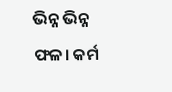ଭିନ୍ନ ଭିନ୍ନ ଫଳ। କର୍ମ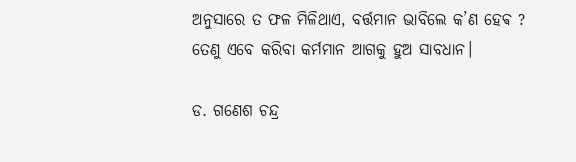ଅନୁସାରେ ତ ଫଳ ମିଳିଥାଏ, ବର୍ତ୍ତମାନ ଭାବିଲେ କ’ଣ ହେଵ ? ତେଣୁ ଏବେ କରିବା କର୍ମମାନ ଆଗକୁ ହୁଅ ସାବଧାନ।

ଡ. ଗଣେଶ ଚନ୍ଦ୍ର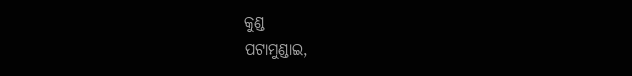କୁଣ୍ଡ
ପଟାମୁଣ୍ଡାଇ,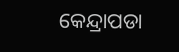କେନ୍ଦ୍ରାପଡା